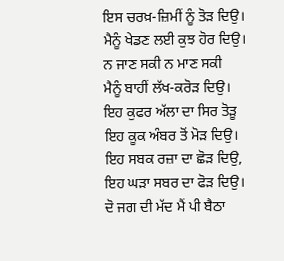ਇਸ ਚਰਖ਼-ਜ਼ਿਮੀਂ ਨੂੰ ਤੋੜ ਦਿਉ।
ਮੈਨੂੰ ਖੇਡਣ ਲਈ ਕੁਝ ਹੋਰ ਦਿਉ।
ਨ ਜਾਣ ਸਕੀ ਨ ਮਾਣ ਸਕੀ
ਮੈਨੂੰ ਬਾਹੀਂ ਲੱਖ-ਕਰੋੜ ਦਿਉ।
ਇਹ ਕੁਫਰ ਅੱਲਾ ਦਾ ਸਿਰ ਤੋੜੂ
ਇਹ ਕੂਕ ਅੰਬਰ ਤੋਂ ਮੋੜ ਦਿਉ।
ਇਹ ਸਬਕ ਰਜ਼ਾ ਦਾ ਛੋੜ ਦਿਉ,
ਇਹ ਘੜਾ ਸਬਰ ਦਾ ਫੋੜ ਦਿਉ।
ਦੋ ਜਗ ਦੀ ਮੱਦ ਮੈਂ ਪੀ ਬੈਠਾ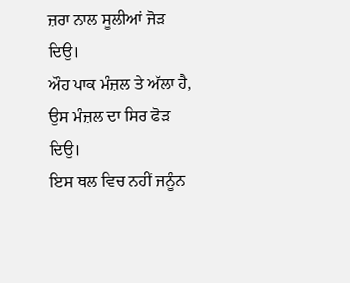ਜ਼ਰਾ ਨਾਲ ਸੂਲੀਆਂ ਜੋੜ ਦਿਉ।
ਔਹ ਪਾਕ ਮੰਜ਼ਲ ਤੇ ਅੱਲਾ ਹੈ,
ਉਸ ਮੰਜ਼ਲ ਦਾ ਸਿਰ ਫੋੜ ਦਿਉ।
ਇਸ ਥਲ ਵਿਚ ਨਹੀਂ ਜਨੂੰਨ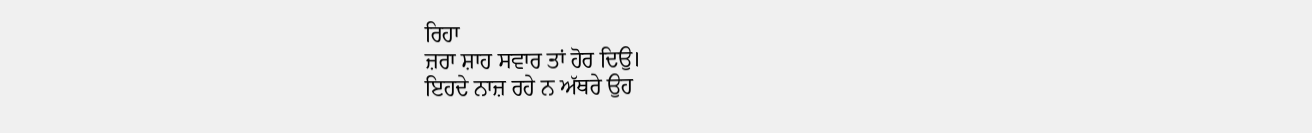ਰਿਹਾ
ਜ਼ਰਾ ਸ਼ਾਹ ਸਵਾਰ ਤਾਂ ਹੋਰ ਦਿਉ।
ਇਹਦੇ ਨਾਜ਼ ਰਹੇ ਨ ਅੱਥਰੇ ਉਹ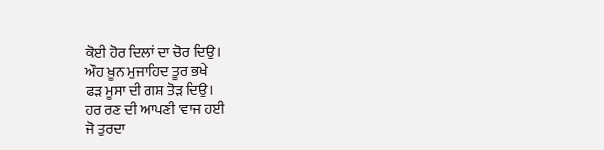ਕੋਈ ਹੋਰ ਦਿਲਾਂ ਦਾ ਚੋਰ ਦਿਉ।
ਔਹ ਖ਼ੂਨ ਮੁਜਾਹਿਦ ਤੂਰ ਭਖੇ
ਫੜ ਮੂਸਾ ਦੀ ਗਸ਼ ਤੋੜ ਦਿਉ।
ਹਰ ਰਣ ਦੀ ਆਪਣੀ 'ਵਾਜ ਹਈ
ਜੋ ਤੁਰਦਾ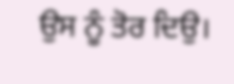ਉਸ ਨੂੰ ਤੋਰ ਦਿਉ।